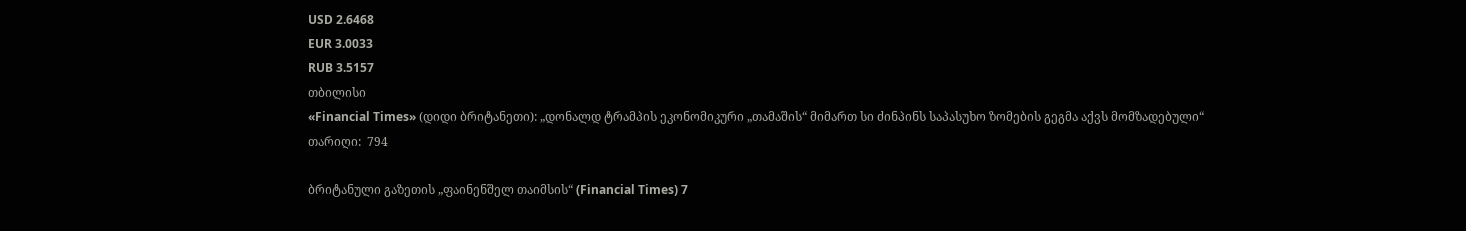USD 2.6468
EUR 3.0033
RUB 3.5157
თბილისი
«Financial Times» (დიდი ბრიტანეთი): „დონალდ ტრამპის ეკონომიკური „თამაშის“ მიმართ სი ძინპინს საპასუხო ზომების გეგმა აქვს მომზადებული“
თარიღი:  794

ბრიტანული გაზეთის „ფაინენშელ თაიმსის“ (Financial Times) 7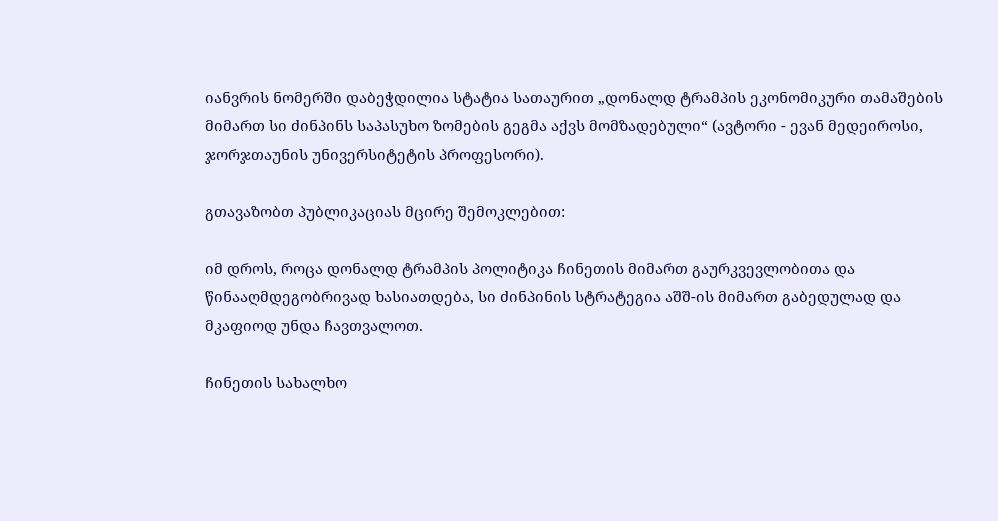იანვრის ნომერში დაბეჭდილია სტატია სათაურით „დონალდ ტრამპის ეკონომიკური თამაშების მიმართ სი ძინპინს საპასუხო ზომების გეგმა აქვს მომზადებული“ (ავტორი - ევან მედეიროსი, ჯორჯთაუნის უნივერსიტეტის პროფესორი).

გთავაზობთ პუბლიკაციას მცირე შემოკლებით:

იმ დროს, როცა დონალდ ტრამპის პოლიტიკა ჩინეთის მიმართ გაურკვევლობითა და წინააღმდეგობრივად ხასიათდება, სი ძინპინის სტრატეგია აშშ-ის მიმართ გაბედულად და მკაფიოდ უნდა ჩავთვალოთ.

ჩინეთის სახალხო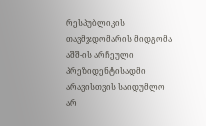რესპუბლიკის თავმჯდომარის მიდგომა აშშ-ის არჩეული პრეზიდენტისადმი არავისთვის საიდუმლო არ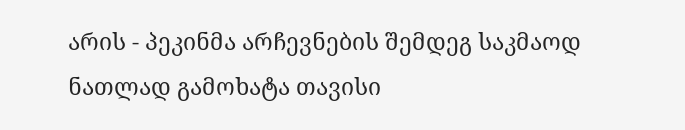არის - პეკინმა არჩევნების შემდეგ საკმაოდ ნათლად გამოხატა თავისი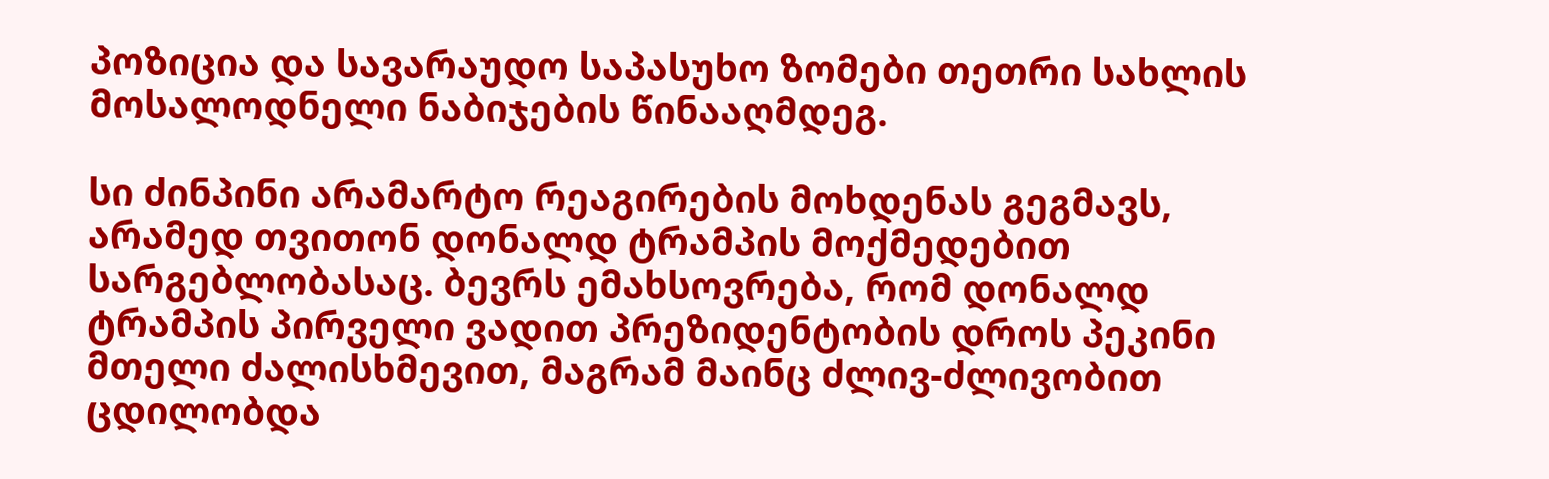პოზიცია და სავარაუდო საპასუხო ზომები თეთრი სახლის მოსალოდნელი ნაბიჯების წინააღმდეგ.

სი ძინპინი არამარტო რეაგირების მოხდენას გეგმავს, არამედ თვითონ დონალდ ტრამპის მოქმედებით სარგებლობასაც. ბევრს ემახსოვრება, რომ დონალდ ტრამპის პირველი ვადით პრეზიდენტობის დროს პეკინი მთელი ძალისხმევით, მაგრამ მაინც ძლივ-ძლივობით ცდილობდა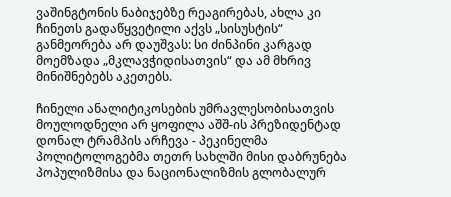ვაშინგტონის ნაბიჯებზე რეაგირებას, ახლა კი ჩინეთს გადაწყვეტილი აქვს „სისუსტის“ განმეორება არ დაუშვას: სი ძინპინი კარგად მოემზადა „მკლავჭიდისათვის“ და ამ მხრივ მინიშნებებს აკეთებს.

ჩინელი ანალიტიკოსების უმრავლესობისათვის მოულოდნელი არ ყოფილა აშშ-ის პრეზიდენტად დონალ ტრამპის არჩევა - პეკინელმა პოლიტოლოგებმა თეთრ სახლში მისი დაბრუნება პოპულიზმისა და ნაციონალიზმის გლობალურ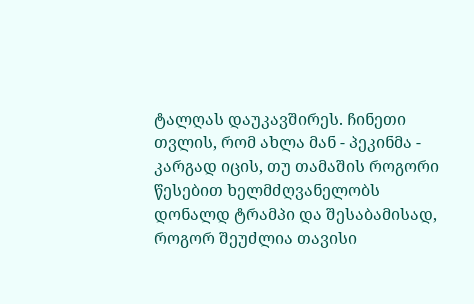ტალღას დაუკავშირეს. ჩინეთი თვლის, რომ ახლა მან - პეკინმა - კარგად იცის, თუ თამაშის როგორი წესებით ხელმძღვანელობს დონალდ ტრამპი და შესაბამისად, როგორ შეუძლია თავისი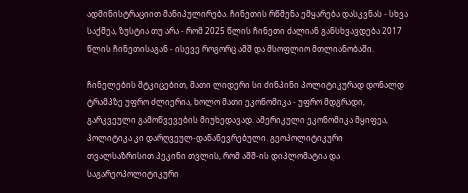ადმინისტრაციით მანიპულირება. ჩინეთის რწმენა ემყარება დასკვნას - სხვა საქმეა, ზუსტია თუ არა - რომ 2025 წლის ჩინეთი ძალიან განსხვავდება 2017 წლის ჩინეთისაგან - ისევე როგორც აშშ და მსოფლიო მთლიანობაში.

ჩინელების მტკიცებით, მათი ლიდერი სი ძინპინი პოლიტიკურად დონალდ ტრამპზე უფრო ძლიერია, ხოლო მათი ეკონომიკა - უფრო მდგრადი, გარკვეული გამოწვევების მიუხედავად. ამერიკული ეკონომიკა მყიფეა, პოლიტიკა კი დარღვეულ-დანაწევრებული. გეოპოლიტიკური თვალსაზრისით პეკინი თვლის, რომ აშშ-ის დიპლომატია და საგარეოპოლიტიკური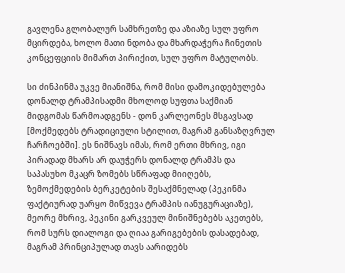გავლენა გლობალურ სამხრეთზე და აზიაზე სულ უფრო მცირდება, ხოლო მათი ნდობა და მხარდაჭერა ჩინეთის კონცეფციის მიმართ პირიქით, სულ უფრო მატულობს.

სი ძინპინმა უკვე მიანიშნა, რომ მისი დამოკიდებულება დონალდ ტრამპისადმი მხოლოდ სუფთა საქმიან მიდგომას წარმოადგენს - დონ კარლეონეს მსგავსად [მოქმედებს ტრადიციული სტილით, მაგრამ განსაზღვრულ ჩარჩოებში]. ეს ნიშნავს იმას, რომ ერთი მხრივ, იგი პირადად მხარს არ დაუჭერს დონალდ ტრამპს და საპასუხო მკაცრ ზომებს სწრაფად მიიღებს, ზემოქმედების ბერკეტების შესაქმნელად (პეკინმა ფაქტიურად უარყო მიწვევა ტრამპის იანუგურაციაზე), მეორე მხრივ, პეკინი გარკვეულ მინიშნებებს აკეთებს, რომ სურს დიალოგი და ღიაა გარიგებების დასადებად, მაგრამ პრინციპულად თავს აარიდებს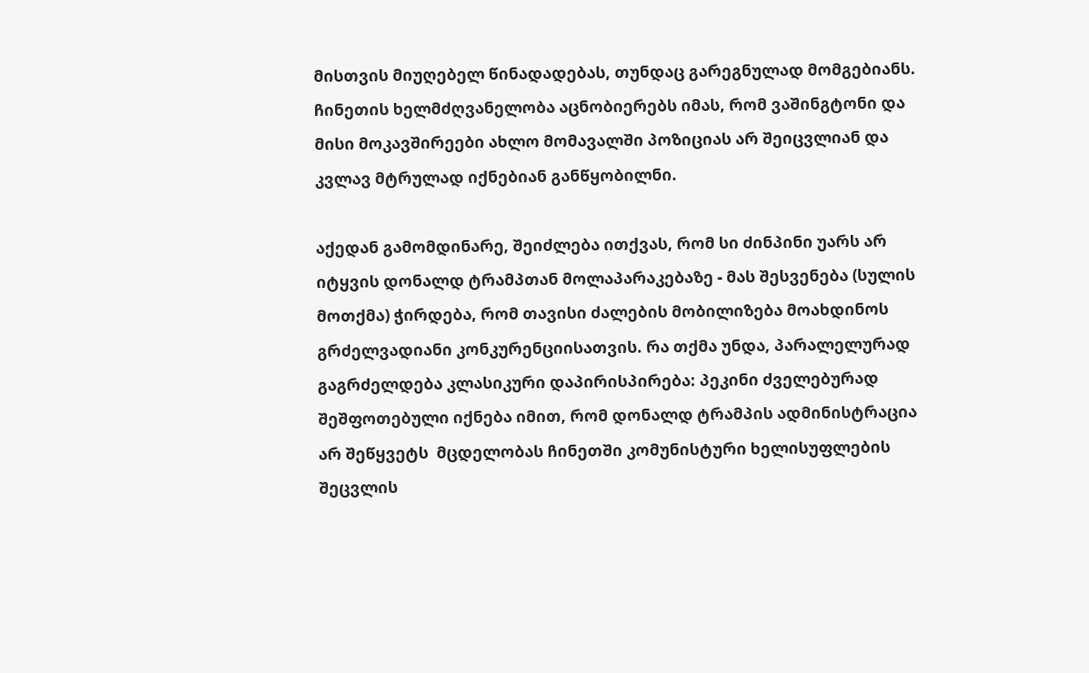მისთვის მიუღებელ წინადადებას, თუნდაც გარეგნულად მომგებიანს. ჩინეთის ხელმძღვანელობა აცნობიერებს იმას, რომ ვაშინგტონი და მისი მოკავშირეები ახლო მომავალში პოზიციას არ შეიცვლიან და კვლავ მტრულად იქნებიან განწყობილნი.

აქედან გამომდინარე, შეიძლება ითქვას, რომ სი ძინპინი უარს არ იტყვის დონალდ ტრამპთან მოლაპარაკებაზე - მას შესვენება (სულის მოთქმა) ჭირდება, რომ თავისი ძალების მობილიზება მოახდინოს გრძელვადიანი კონკურენციისათვის. რა თქმა უნდა, პარალელურად გაგრძელდება კლასიკური დაპირისპირება: პეკინი ძველებურად შეშფოთებული იქნება იმით, რომ დონალდ ტრამპის ადმინისტრაცია არ შეწყვეტს  მცდელობას ჩინეთში კომუნისტური ხელისუფლების შეცვლის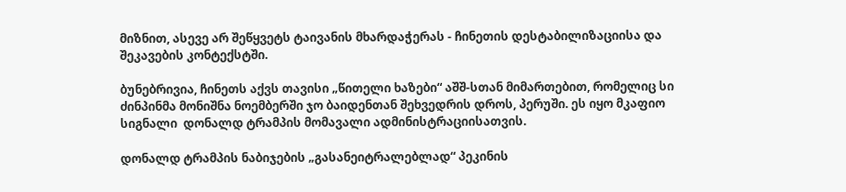მიზნით, ასევე არ შეწყვეტს ტაივანის მხარდაჭერას - ჩინეთის დესტაბილიზაციისა და შეკავების კონტექსტში.

ბუნებრივია, ჩინეთს აქვს თავისი „წითელი ხაზები“ აშშ-სთან მიმართებით, რომელიც სი ძინპინმა მონიშნა ნოემბერში ჯო ბაიდენთან შეხვედრის დროს, პერუში. ეს იყო მკაფიო სიგნალი  დონალდ ტრამპის მომავალი ადმინისტრაციისათვის.

დონალდ ტრამპის ნაბიჯების „გასანეიტრალებლად“ პეკინის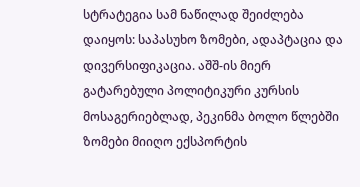სტრატეგია სამ ნაწილად შეიძლება დაიყოს: საპასუხო ზომები, ადაპტაცია და დივერსიფიკაცია. აშშ-ის მიერ გატარებული პოლიტიკური კურსის მოსაგერიებლად, პეკინმა ბოლო წლებში ზომები მიიღო ექსპორტის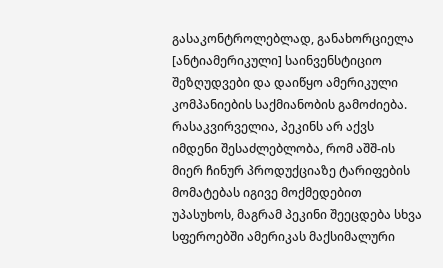გასაკონტროლებლად, განახორციელა [ანტიამერიკული] საინვენსტიციო შეზღუდვები და დაიწყო ამერიკული კომპანიების საქმიანობის გამოძიება. რასაკვირველია, პეკინს არ აქვს იმდენი შესაძლებლობა, რომ აშშ-ის მიერ ჩინურ პროდუქციაზე ტარიფების მომატებას იგივე მოქმედებით უპასუხოს, მაგრამ პეკინი შეეცდება სხვა სფეროებში ამერიკას მაქსიმალური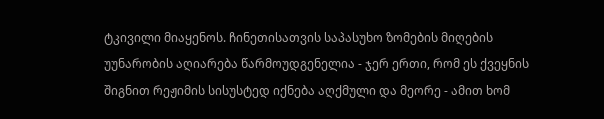ტკივილი მიაყენოს. ჩინეთისათვის საპასუხო ზომების მიღების უუნარობის აღიარება წარმოუდგენელია - ჯერ ერთი, რომ ეს ქვეყნის შიგნით რეჟიმის სისუსტედ იქნება აღქმული და მეორე - ამით ხომ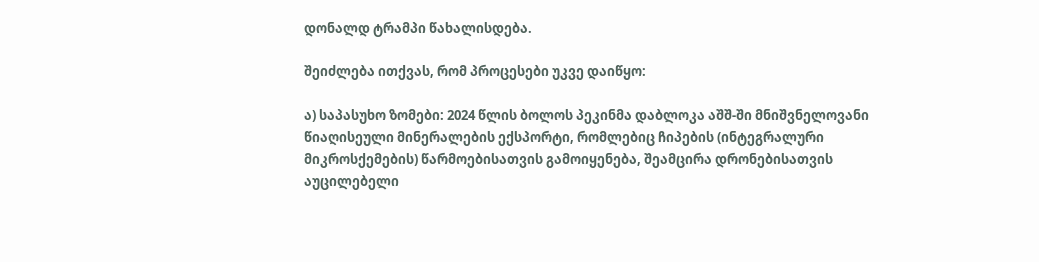დონალდ ტრამპი წახალისდება.

შეიძლება ითქვას, რომ პროცესები უკვე დაიწყო:

ა) საპასუხო ზომები: 2024 წლის ბოლოს პეკინმა დაბლოკა აშშ-ში მნიშვნელოვანი წიაღისეული მინერალების ექსპორტი, რომლებიც ჩიპების (ინტეგრალური მიკროსქემების) წარმოებისათვის გამოიყენება, შეამცირა დრონებისათვის აუცილებელი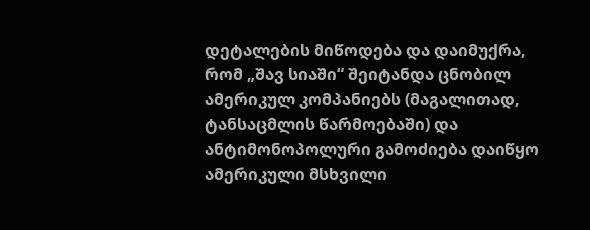დეტალების მიწოდება და დაიმუქრა, რომ „შავ სიაში“ შეიტანდა ცნობილ ამერიკულ კომპანიებს (მაგალითად, ტანსაცმლის წარმოებაში) და ანტიმონოპოლური გამოძიება დაიწყო  ამერიკული მსხვილი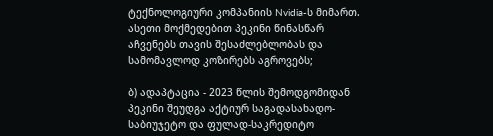ტექნოლოგიური კომპანიის Nvidia-ს მიმართ. ასეთი მოქმედებით პეკინი წინასწარ აჩვენებს თავის შესაძლებლობას და სამომავლოდ კოზირებს აგროვებს;

ბ) ადაპტაცია - 2023 წლის შემოდგომიდან პეკინი შეუდგა აქტიურ საგადასახადო-საბიუჯეტო და ფულად-საკრედიტო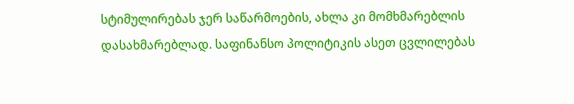სტიმულირებას ჯერ საწარმოების, ახლა კი მომხმარებლის დასახმარებლად. საფინანსო პოლიტიკის ასეთ ცვლილებას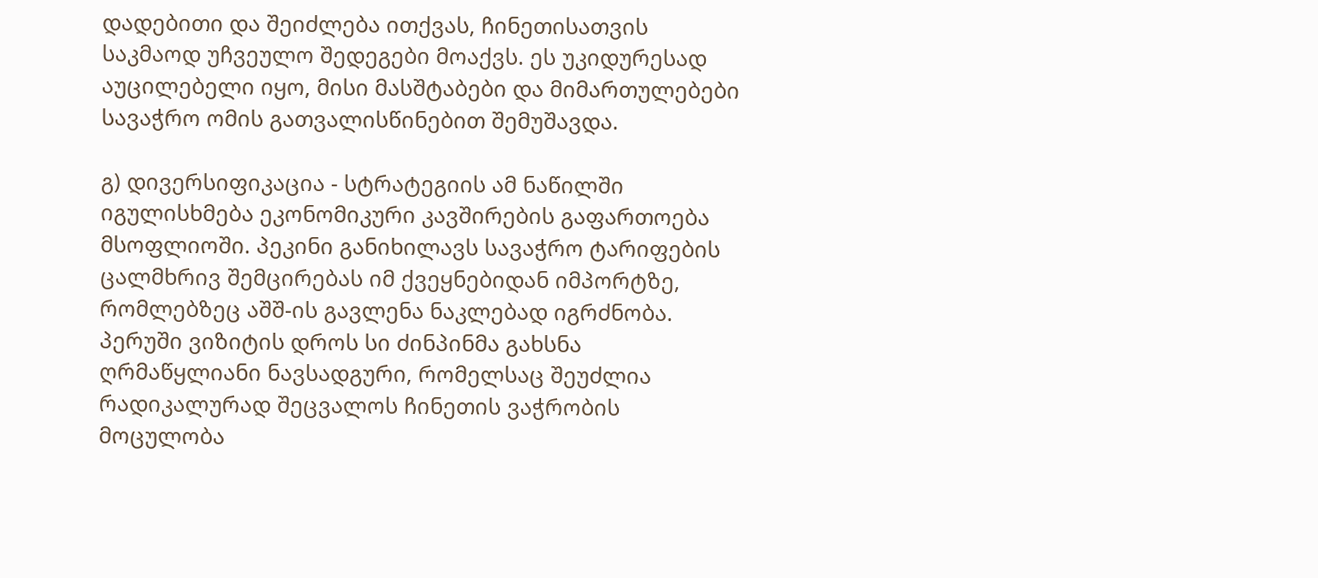დადებითი და შეიძლება ითქვას, ჩინეთისათვის საკმაოდ უჩვეულო შედეგები მოაქვს. ეს უკიდურესად აუცილებელი იყო, მისი მასშტაბები და მიმართულებები სავაჭრო ომის გათვალისწინებით შემუშავდა.

გ) დივერსიფიკაცია - სტრატეგიის ამ ნაწილში იგულისხმება ეკონომიკური კავშირების გაფართოება მსოფლიოში. პეკინი განიხილავს სავაჭრო ტარიფების ცალმხრივ შემცირებას იმ ქვეყნებიდან იმპორტზე, რომლებზეც აშშ-ის გავლენა ნაკლებად იგრძნობა. პერუში ვიზიტის დროს სი ძინპინმა გახსნა ღრმაწყლიანი ნავსადგური, რომელსაც შეუძლია რადიკალურად შეცვალოს ჩინეთის ვაჭრობის მოცულობა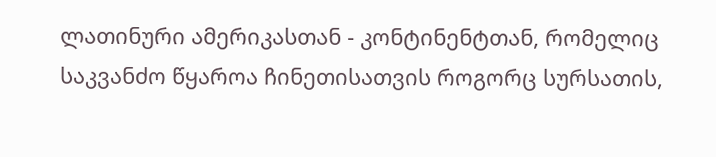ლათინური ამერიკასთან - კონტინენტთან, რომელიც საკვანძო წყაროა ჩინეთისათვის როგორც სურსათის,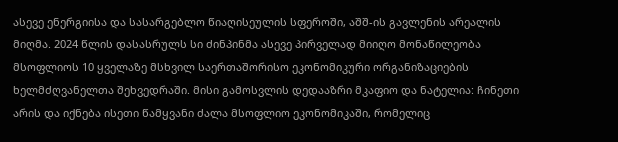ასევე ენერგიისა და სასარგებლო წიაღისეულის სფეროში, აშშ-ის გავლენის არეალის მიღმა. 2024 წლის დასასრულს სი ძინპინმა ასევე პირველად მიიღო მონაწილეობა მსოფლიოს 10 ყველაზე მსხვილ საერთაშორისო ეკონომიკური ორგანიზაციების ხელმძღვანელთა შეხვედრაში. მისი გამოსვლის დედააზრი მკაფიო და ნატელია: ჩინეთი არის და იქნება ისეთი წამყვანი ძალა მსოფლიო ეკონომიკაში, რომელიც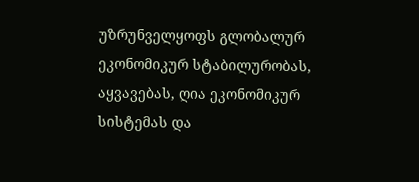უზრუნველყოფს გლობალურ ეკონომიკურ სტაბილურობას, აყვავებას, ღია ეკონომიკურ სისტემას და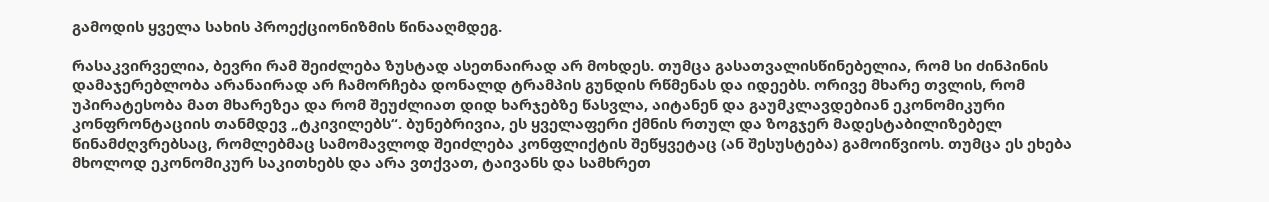გამოდის ყველა სახის პროექციონიზმის წინააღმდეგ.

რასაკვირველია, ბევრი რამ შეიძლება ზუსტად ასეთნაირად არ მოხდეს. თუმცა გასათვალისწინებელია, რომ სი ძინპინის დამაჯერებლობა არანაირად არ ჩამორჩება დონალდ ტრამპის გუნდის რწმენას და იდეებს. ორივე მხარე თვლის, რომ უპირატესობა მათ მხარეზეა და რომ შეუძლიათ დიდ ხარჯებზე წასვლა, აიტანენ და გაუმკლავდებიან ეკონომიკური კონფრონტაციის თანმდევ „ტკივილებს“. ბუნებრივია, ეს ყველაფერი ქმნის რთულ და ზოგჯერ მადესტაბილიზებელ წინამძღვრებსაც, რომლებმაც სამომავლოდ შეიძლება კონფლიქტის შეწყვეტაც (ან შესუსტება) გამოიწვიოს. თუმცა ეს ეხება მხოლოდ ეკონომიკურ საკითხებს და არა ვთქვათ, ტაივანს და სამხრეთ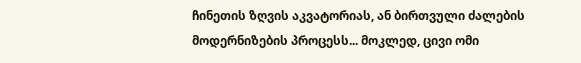ჩინეთის ზღვის აკვატორიას, ან ბირთვული ძალების მოდერნიზების პროცესს... მოკლედ, ცივი ომი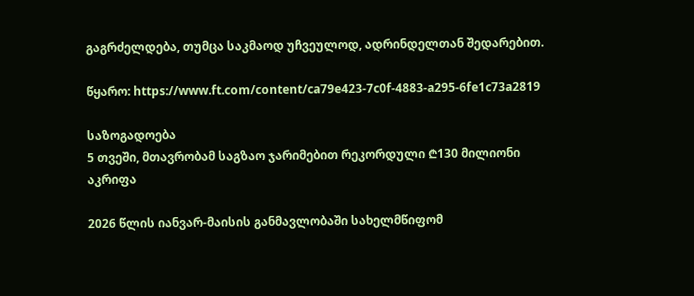გაგრძელდება, თუმცა საკმაოდ უჩვეულოდ, ადრინდელთან შედარებით.

წყარო: https://www.ft.com/content/ca79e423-7c0f-4883-a295-6fe1c73a2819

საზოგადოება
5 თვეში, მთავრობამ საგზაო ჯარიმებით რეკორდული ₾130 მილიონი აკრიფა

2026 წლის იანვარ-მაისის განმავლობაში სახელმწიფომ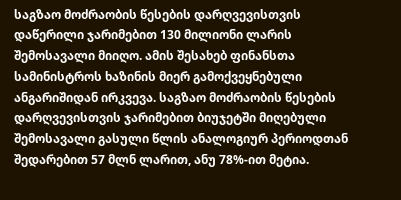საგზაო მოძრაობის წესების დარღვევისთვის დაწერილი ჯარიმებით 130 მილიონი ლარის შემოსავალი მიიღო. ამის შესახებ ფინანსთა სამინისტროს ხაზინის მიერ გამოქვეყნებული ანგარიშიდან ირკვევა. საგზაო მოძრაობის წესების დარღვევისთვის ჯარიმებით ბიუჯეტში მიღებული შემოსავალი გასული წლის ანალოგიურ პერიოდთან შედარებით 57 მლნ ლარით, ანუ 78%-ით მეტია.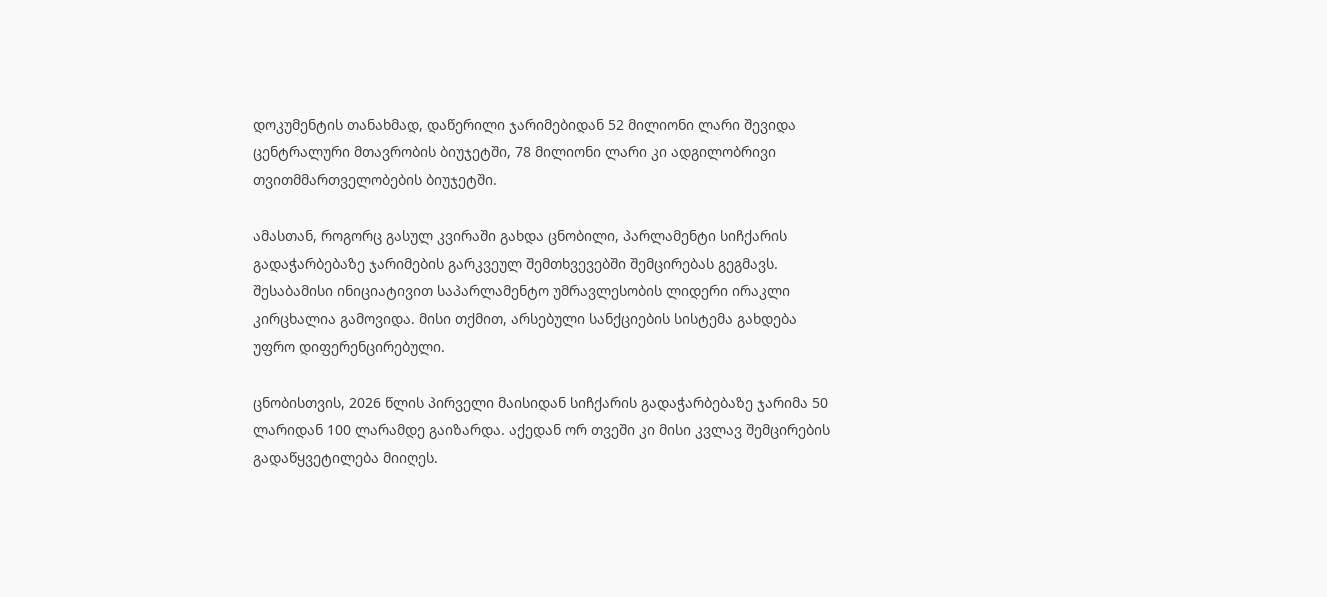დოკუმენტის თანახმად, დაწერილი ჯარიმებიდან 52 მილიონი ლარი შევიდა ცენტრალური მთავრობის ბიუჯეტში, 78 მილიონი ლარი კი ადგილობრივი თვითმმართველობების ბიუჯეტში.

ამასთან, როგორც გასულ კვირაში გახდა ცნობილი, პარლამენტი სიჩქარის გადაჭარბებაზე ჯარიმების გარკვეულ შემთხვევებში შემცირებას გეგმავს. შესაბამისი ინიციატივით საპარლამენტო უმრავლესობის ლიდერი ირაკლი კირცხალია გამოვიდა. მისი თქმით, არსებული სანქციების სისტემა გახდება უფრო დიფერენცირებული.

ცნობისთვის, 2026 წლის პირველი მაისიდან სიჩქარის გადაჭარბებაზე ჯარიმა 50 ლარიდან 100 ლარამდე გაიზარდა. აქედან ორ თვეში კი მისი კვლავ შემცირების გადაწყვეტილება მიიღეს.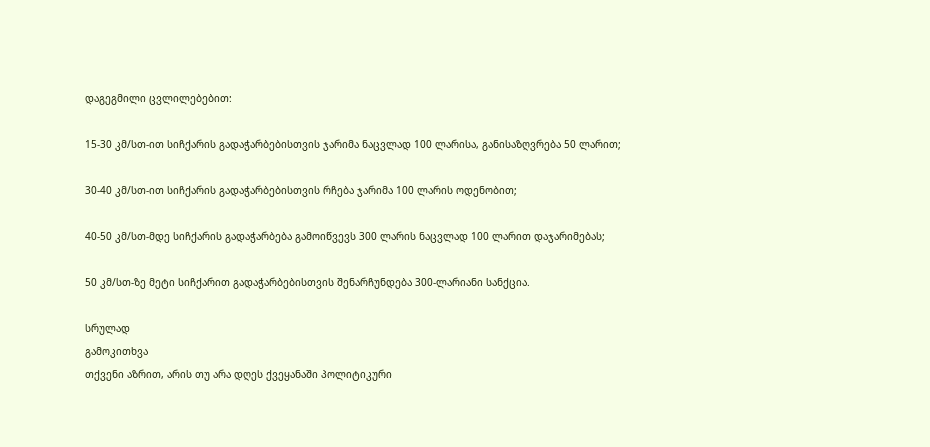დაგეგმილი ცვლილებებით:

15-30 კმ/სთ-ით სიჩქარის გადაჭარბებისთვის ჯარიმა ნაცვლად 100 ლარისა, განისაზღვრება 50 ლარით;

30-40 კმ/სთ-ით სიჩქარის გადაჭარბებისთვის რჩება ჯარიმა 100 ლარის ოდენობით;

40-50 კმ/სთ-მდე სიჩქარის გადაჭარბება გამოიწვევს 300 ლარის ნაცვლად 100 ლარით დაჯარიმებას;

50 კმ/სთ-ზე მეტი სიჩქარით გადაჭარბებისთვის შენარჩუნდება 300-ლარიანი სანქცია.

სრულად
გამოკითხვა
თქვენი აზრით, არის თუ არა დღეს ქვეყანაში პოლიტიკური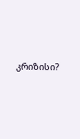კრიზისი?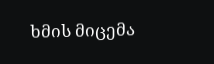ხმის მიცემა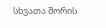სხვათა შორის